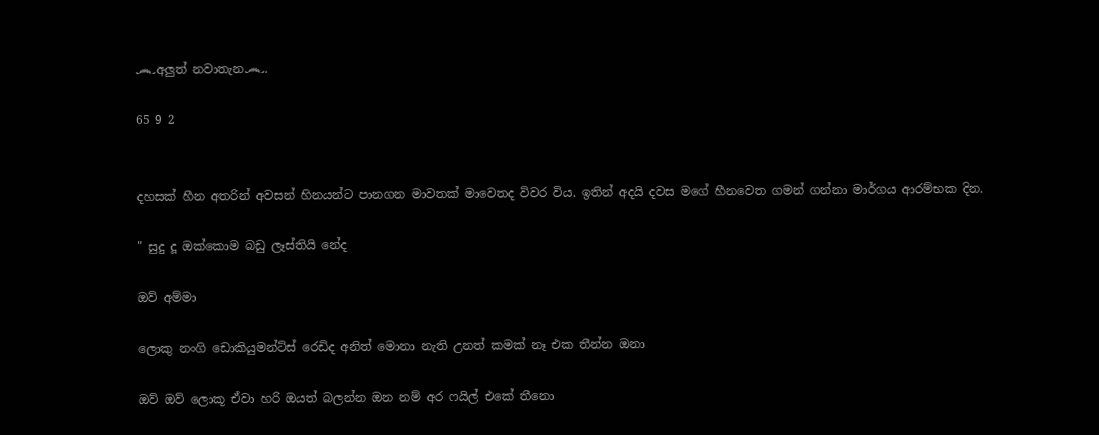෴අලුත් නවාතැන෴.

65 9 2


දහසක් හීන අතරින් අවසන් හිනයන්ට පානගන මාවතක් මාවෙතද විවර විය. ඉතින් අදයි දවස මගේ හීනවෙත ගමන් ගන්නා මාර්ගය ආරම්භක දින.

" සුදු දූ ඔක්කොම බඩු ලෑස්තියි නේද

ඔව් අම්මා

ලොකු නංගි ඩොකියුමන්ට්ස් රෙඩිද අනිත් මොනා නැති උනත් කමක් නෑ එක තීන්න ඔනා

ඔව් ඔව් ලොකූ ඒවා හරි ඔයත් බලන්න ඔන නම් අර ෆයිල් එකේ තීනො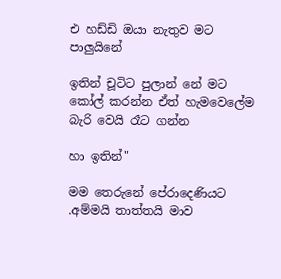එ හඩ්ඩි ඔයා නැතුව මට පාලුයිනේ

ඉතින් චූටිට පුලාන් නේ මට කෝල් කරන්න ඒත් හැමවෙලේම බැරි වෙයි රෑට ගන්න

හා ඉතින්"

මම තෙරුනේ පේරාදෙණියට .අම්මයි තාත්තයි මාව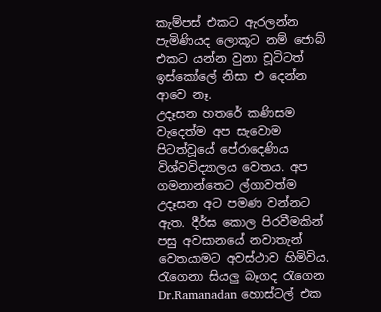කැම්පස් එකට ඇරලන්න පැමිණියද ලොකූට නම් ජොබ් එකට යන්න වුනා චූටිටත් ඉස්කෝලේ නිසා එ දෙන්න ආවෙ නෑ.
උදෑසන හතරේ කණිසම වැදෙත්ම අප සැවොම පිටත්වූයේ පේරාදෙණිය විශ්වවිද්‍යාලය වෙතය. අප ගමනාන්තෙට ල්ගාවත්ම උදෑසන අට පමණ වන්නට ඇත. දීර්ඝ කොල පිරවීමකින් පසු අවසානයේ නවාතැන් වෙතයාමට අවස්ථාව හිමිවිය. රැගෙනා සියලු බෑගද රැගෙන Dr.Ramanadan හොස්ටල් එක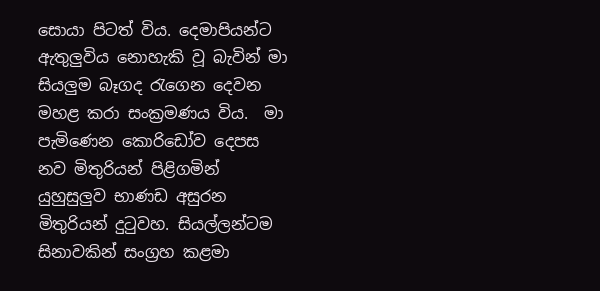සොයා පිටත් විය. දෙමාපියන්ට ඇතුලුවිය නොහැකි වූ බැවින් මා සියලුම බෑගද රැගෙන දෙවන මහළ කරා සංක්‍රමණය විය.  මා පැමිණෙන කොරිඩෝව දෙපස නව මිතුරියන් පිළිගමින් යුහුසුලුව භාණඩ අසුරන මිතුරියන් දුටුවහ. සියල්ලන්ටම සිනාවකින් සංග්‍රහ කළමා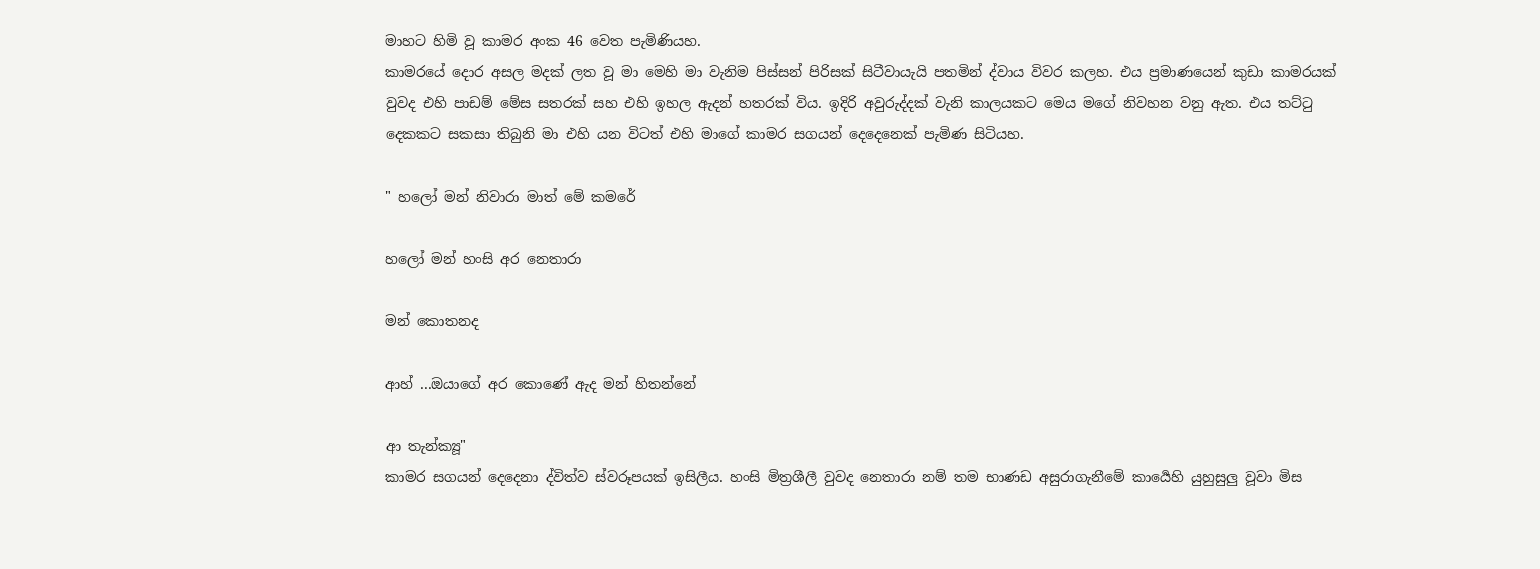මාහට හිමි වූ කාමර අංක 46 වෙත පැමිණියහ.
කාමරයේ දොර අසල මදක් ලත වූ මා මෙහි මා වැනිම පිස්සන් පිරිසක් සිටීවායැයි පතමින් ද්වාය විවර කලහ. එය ප්‍රමාණයෙන් කුඩා කාමරයක් වුවද එහි පාඩම් මේස සතරක් සහ එහි ඉහල ඇදන් හතරක් විය. ඉදිරි අවුරුද්දක් වැනි කාලයකට මෙය මගේ නිවහන වනු ඇත. එය තට්ටු දෙකකට සකසා තිබුනි මා එහි යන විටත් එහි මාගේ කාමර සගයන් දෙදෙනෙක් පැමිණ සිටියහ.

" හලෝ මන් නිවාරා මාත් මේ කමරේ

හලෝ මන් හංසි අර නෙතාරා

මන් කොතනද

ආහ් ...ඔයාගේ අර කොණේ ඇද මන් හිතන්නේ

ආ තැන්ක්‍යූ"
කාමර සගයන් දෙදෙනා ද්විත්ව ස්වරූපයක් ඉසිලීය. හංසි මිත්‍රශීලී වුවද නෙතාරා නම් තම භාණඩ අසුරාගැනීමේ කාර්‍යෙහි යුහුසුලු වූවා මිස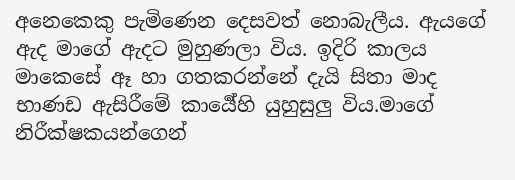අනෙකෙකු පැමිණෙන දෙසවත් නොබැලීය. ඇයගේ ඇද මාගේ ඇදට මුහුණලා විය. ඉදිරි කාලය මාකෙසේ ඈ හා ගතකරන්නේ දැයි සිතා මාද භාණඩ ඇසිරීමේ කාර්‍යේහි යුහුසුලු විය.මාගේ නිරීක්ෂකයන්ගෙන්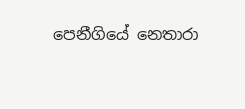පෙනීගියේ නෙතාරා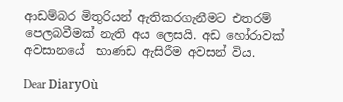ආඩම්බර මිතුරියන් ඇතිකරගැනීමට එතරම් පෙලබවීමක් නැති අය ලෙසයි. අඩ හෝරාවක් අවසානයේ  භාණඩ ඇසිරීම අවසන් විය.

Dear DiaryOù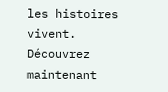les histoires vivent. Découvrez maintenant